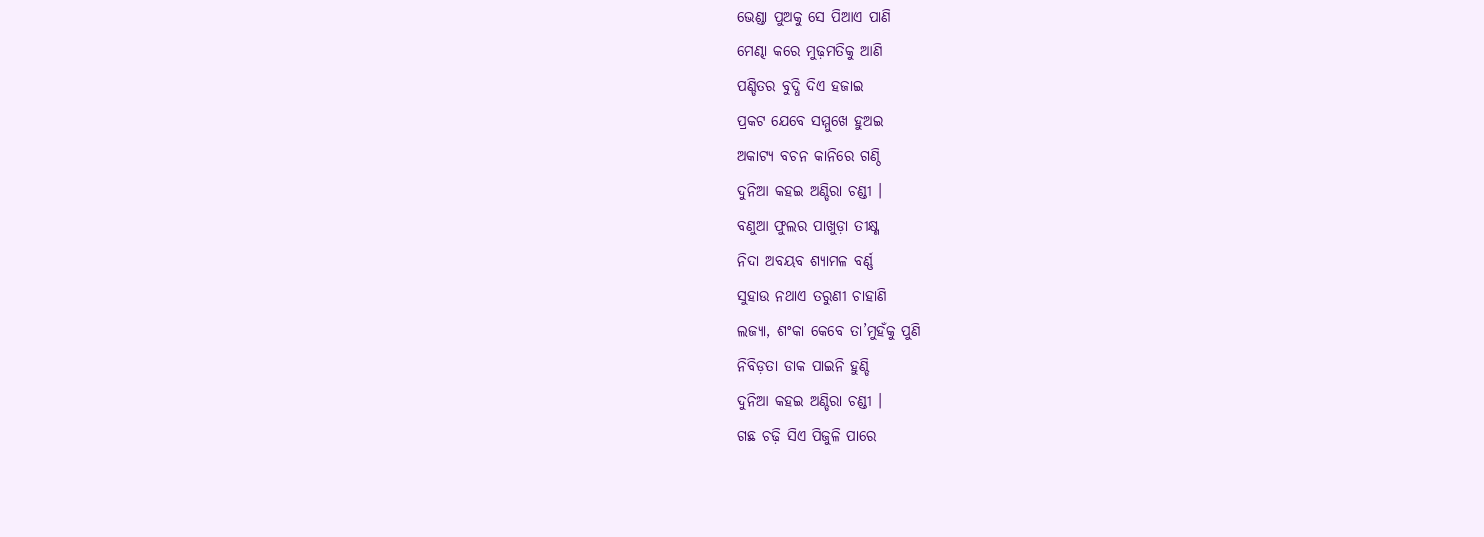ଭେଣ୍ଡା ପୁଅକୁ ସେ ପିଆଏ ପାଣି
ମେଣ୍ଢା କରେ ମୁଢ଼ମତିକୁ ଆଣି
ପଣ୍ଡିତର ବୁଦ୍ଧି ଦିଏ ହଜାଇ
ପ୍ରକଟ ଯେବେ ସମ୍ମୁଖେ ହୁଅଇ
ଅକାଟ୍ୟ ବଚନ କାନିରେ ଗଣ୍ଠି
ଦୁନିଆ କହଇ ଅଣ୍ଡିରା ଚଣ୍ଡୀ ।
ବଣୁଆ ଫୁଲର ପାଖୁଡ଼ା ତୀକ୍ଷ୍ଣ
ନିଦା ଅବୟବ ଶ୍ୟାମଳ ବର୍ଣ୍ଣ
ସୁହାଉ ନଥାଏ ତରୁଣୀ ଚାହାଣି
ଲଜ୍ୟା, ଶଂକା କେବେ ତା’ମୁହଁକୁ ପୁଣି
ନିବିଡ଼ତା ଡାକ ପାଇନି ହୁଣ୍ଡି
ଦୁନିଆ କହଇ ଅଣ୍ଡିରା ଚଣ୍ଡୀ ।
ଗଛ ଚଢ଼ି ସିଏ ପିଜୁଳି ପାରେ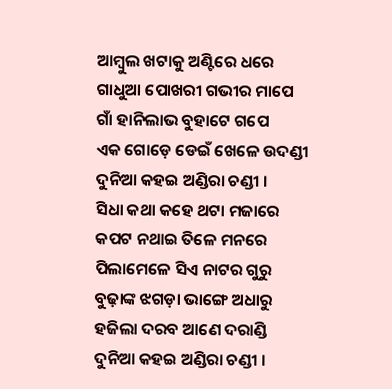ଆମ୍ବୁଲ ଖଟାକୁ ଅଣ୍ଟିରେ ଧରେ
ଗାଧୁଆ ପୋଖରୀ ଗଭୀର ମାପେ
ଗାଁ ହାନିଲାଭ ବୁହାଟେ ଗପେ
ଏକ ଗୋଡ଼େ ଡେଇଁ ଖେଳେ ଉଦଣ୍ଡୀ
ଦୁନିଆ କହଇ ଅଣ୍ଡିରା ଚଣ୍ଡୀ ।
ସିଧା କଥା କହେ ଥଟା ମଜାରେ
କପଟ ନଥାଇ ତିଳେ ମନରେ
ପିଲାମେଳେ ସିଏ ନାଟର ଗୁରୁ
ବୁଢ଼ାଙ୍କ ଝଗଡ଼ା ଭାଙ୍ଗେ ଅଧାରୁ
ହଜିଲା ଦରବ ଆଣେ ଦରାଣ୍ଡି
ଦୁନିଆ କହଇ ଅଣ୍ଡିରା ଚଣ୍ଡୀ ।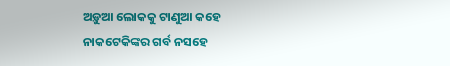ଅଡ଼ୁଆ ଲୋକକୁ ଟାଣୁଆ କହେ
ନାକଟେକିଙ୍କର ଗର୍ବ ନସହେ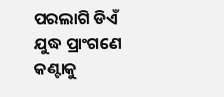ପରଲାଗି ଡିଏଁ ଯୁଦ୍ଧ ପ୍ରାଂଗଣେ
କଣ୍ଟାକୁ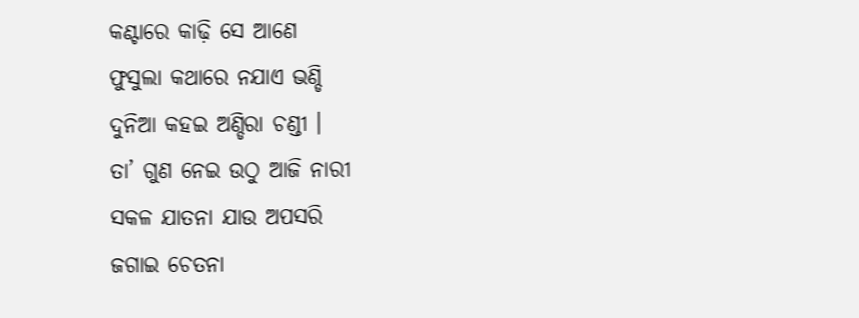କଣ୍ଟାରେ କାଢ଼ି ସେ ଆଣେ
ଫୁସୁଲା କଥାରେ ନଯାଏ ଭଣ୍ଡି
ଦୁନିଆ କହଇ ଅଣ୍ଡିରା ଚଣ୍ଡୀ ।
ତା’ ଗୁଣ ନେଇ ଉଠୁ ଆଜି ନାରୀ
ସକଳ ଯାତନା ଯାଉ ଅପସରି
ଜଗାଇ ଚେତନା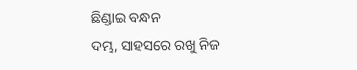ଛିଣ୍ଡାଇ ବନ୍ଧନ
ଦମ୍ଭ, ସାହସରେ ରଖୁ ନିଜ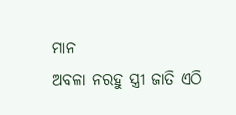ମାନ
ଅବଳା ନରହୁ ସ୍ତ୍ରୀ ଜାତି ଏଠି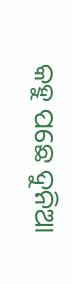କହୁ ପଛେ ଦୁନିଆ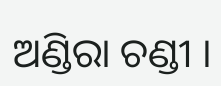ଅଣ୍ଡିରା ଚଣ୍ଡୀ ।